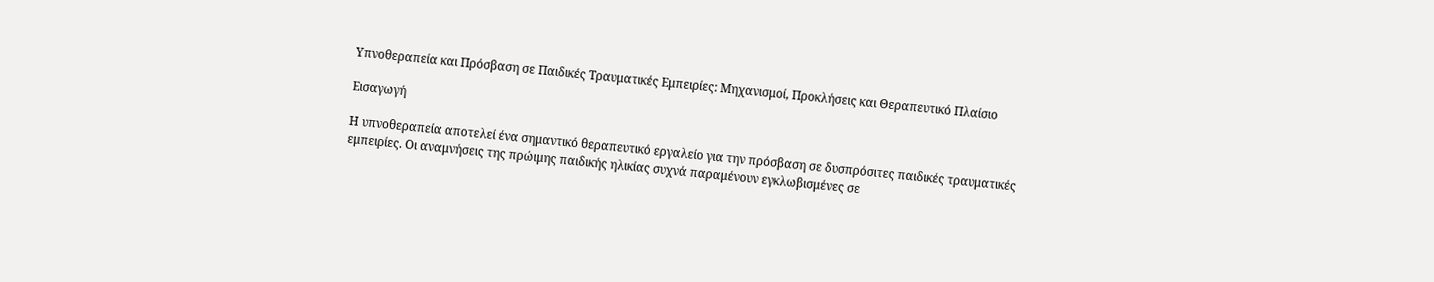Υπνοθεραπεία και Πρόσβαση σε Παιδικές Τραυματικές Εμπειρίες: Μηχανισμοί, Προκλήσεις και Θεραπευτικό Πλαίσιο

Εισαγωγή

Η υπνοθεραπεία αποτελεί ένα σημαντικό θεραπευτικό εργαλείο για την πρόσβαση σε δυσπρόσιτες παιδικές τραυματικές εμπειρίες. Οι αναμνήσεις της πρώιμης παιδικής ηλικίας συχνά παραμένουν εγκλωβισμένες σε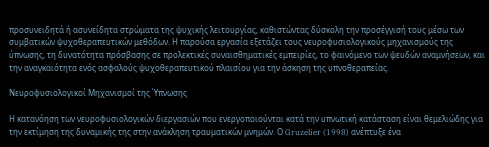προσυνειδητά ή ασυνείδητα στρώματα της ψυχικής λειτουργίας, καθιστώντας δύσκολη την προσέγγισή τους μέσω των συμβατικών ψυχοθεραπευτικών μεθόδων. Η παρούσα εργασία εξετάζει τους νευροφυσιολογικούς μηχανισμούς της ύπνωσης, τη δυνατότητα πρόσβασης σε προλεκτικές συναισθηματικές εμπειρίες, το φαινόμενο των ψευδών αναμνήσεων, και την αναγκαιότητα ενός ασφαλούς ψυχοθεραπευτικού πλαισίου για την άσκηση της υπνοθεραπείας.

Νευροφυσιολογικοί Μηχανισμοί της Ύπνωσης

Η κατανόηση των νευροφυσιολογικών διεργασιών που ενεργοποιούνται κατά την υπνωτική κατάσταση είναι θεμελιώδης για την εκτίμηση της δυναμικής της στην ανάκληση τραυματικών μνημών. Ο Gruzelier (1998) ανέπτυξε ένα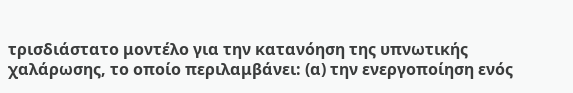τρισδιάστατο μοντέλο για την κατανόηση της υπνωτικής χαλάρωσης, το οποίο περιλαμβάνει: (α) την ενεργοποίηση ενός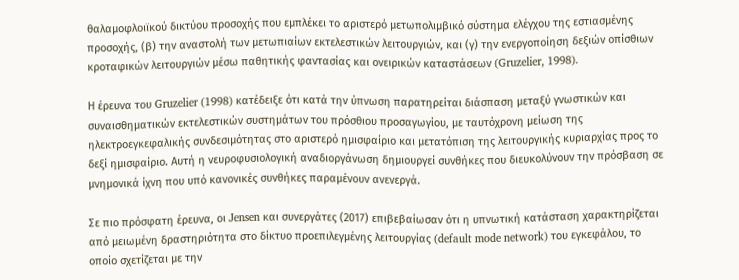θαλαμοφλοιϊκού δικτύου προσοχής που εμπλέκει το αριστερό μετωπολιμβικό σύστημα ελέγχου της εστιασμένης προσοχής, (β) την αναστολή των μετωπιαίων εκτελεστικών λειτουργιών, και (γ) την ενεργοποίηση δεξιών οπίσθιων κροταφικών λειτουργιών μέσω παθητικής φαντασίας και ονειρικών καταστάσεων (Gruzelier, 1998).

Η έρευνα του Gruzelier (1998) κατέδειξε ότι κατά την ύπνωση παρατηρείται διάσπαση μεταξύ γνωστικών και συναισθηματικών εκτελεστικών συστημάτων του πρόσθιου προσαγωγίου, με ταυτόχρονη μείωση της ηλεκτροεγκεφαλικής συνδεσιμότητας στο αριστερό ημισφαίριο και μετατόπιση της λειτουργικής κυριαρχίας προς το δεξί ημισφαίριο. Αυτή η νευροφυσιολογική αναδιοργάνωση δημιουργεί συνθήκες που διευκολύνουν την πρόσβαση σε μνημονικά ίχνη που υπό κανονικές συνθήκες παραμένουν ανενεργά.

Σε πιο πρόσφατη έρευνα, οι Jensen και συνεργάτες (2017) επιβεβαίωσαν ότι η υπνωτική κατάσταση χαρακτηρίζεται από μειωμένη δραστηριότητα στο δίκτυο προεπιλεγμένης λειτουργίας (default mode network) του εγκεφάλου, το οποίο σχετίζεται με την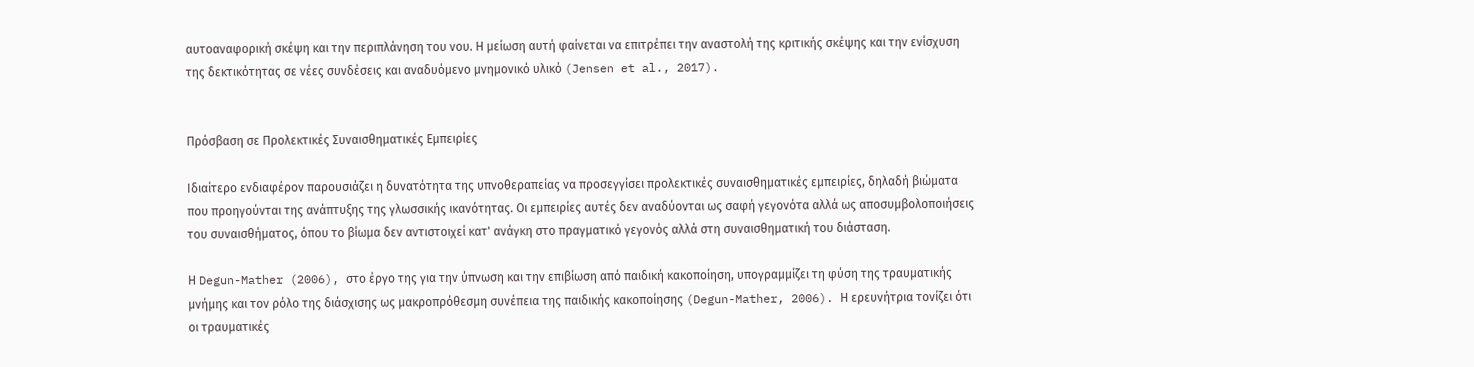αυτοαναφορική σκέψη και την περιπλάνηση του νου. Η μείωση αυτή φαίνεται να επιτρέπει την αναστολή της κριτικής σκέψης και την ενίσχυση της δεκτικότητας σε νέες συνδέσεις και αναδυόμενο μνημονικό υλικό (Jensen et al., 2017).


Πρόσβαση σε Προλεκτικές Συναισθηματικές Εμπειρίες

Ιδιαίτερο ενδιαφέρον παρουσιάζει η δυνατότητα της υπνοθεραπείας να προσεγγίσει προλεκτικές συναισθηματικές εμπειρίες, δηλαδή βιώματα που προηγούνται της ανάπτυξης της γλωσσικής ικανότητας. Οι εμπειρίες αυτές δεν αναδύονται ως σαφή γεγονότα αλλά ως αποσυμβολοποιήσεις του συναισθήματος, όπου το βίωμα δεν αντιστοιχεί κατ' ανάγκη στο πραγματικό γεγονός αλλά στη συναισθηματική του διάσταση.

Η Degun-Mather (2006), στο έργο της για την ύπνωση και την επιβίωση από παιδική κακοποίηση, υπογραμμίζει τη φύση της τραυματικής μνήμης και τον ρόλο της διάσχισης ως μακροπρόθεσμη συνέπεια της παιδικής κακοποίησης (Degun-Mather, 2006). Η ερευνήτρια τονίζει ότι οι τραυματικές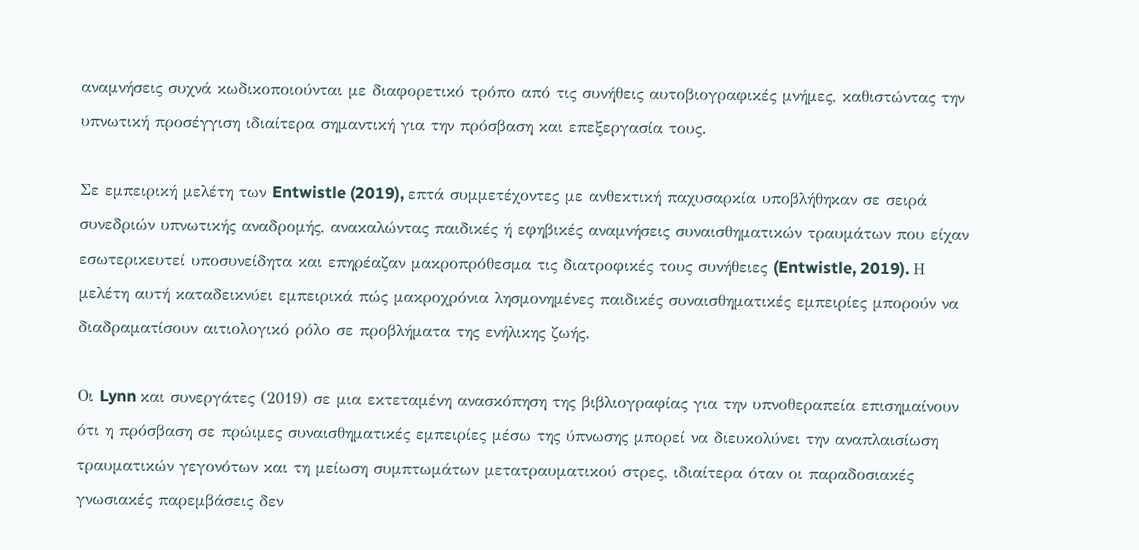αναμνήσεις συχνά κωδικοποιούνται με διαφορετικό τρόπο από τις συνήθεις αυτοβιογραφικές μνήμες, καθιστώντας την υπνωτική προσέγγιση ιδιαίτερα σημαντική για την πρόσβαση και επεξεργασία τους.

Σε εμπειρική μελέτη των Entwistle (2019), επτά συμμετέχοντες με ανθεκτική παχυσαρκία υποβλήθηκαν σε σειρά συνεδριών υπνωτικής αναδρομής, ανακαλώντας παιδικές ή εφηβικές αναμνήσεις συναισθηματικών τραυμάτων που είχαν εσωτερικευτεί υποσυνείδητα και επηρέαζαν μακροπρόθεσμα τις διατροφικές τους συνήθειες (Entwistle, 2019). Η μελέτη αυτή καταδεικνύει εμπειρικά πώς μακροχρόνια λησμονημένες παιδικές συναισθηματικές εμπειρίες μπορούν να διαδραματίσουν αιτιολογικό ρόλο σε προβλήματα της ενήλικης ζωής.

Οι Lynn και συνεργάτες (2019) σε μια εκτεταμένη ανασκόπηση της βιβλιογραφίας για την υπνοθεραπεία επισημαίνουν ότι η πρόσβαση σε πρώιμες συναισθηματικές εμπειρίες μέσω της ύπνωσης μπορεί να διευκολύνει την αναπλαισίωση τραυματικών γεγονότων και τη μείωση συμπτωμάτων μετατραυματικού στρες, ιδιαίτερα όταν οι παραδοσιακές γνωσιακές παρεμβάσεις δεν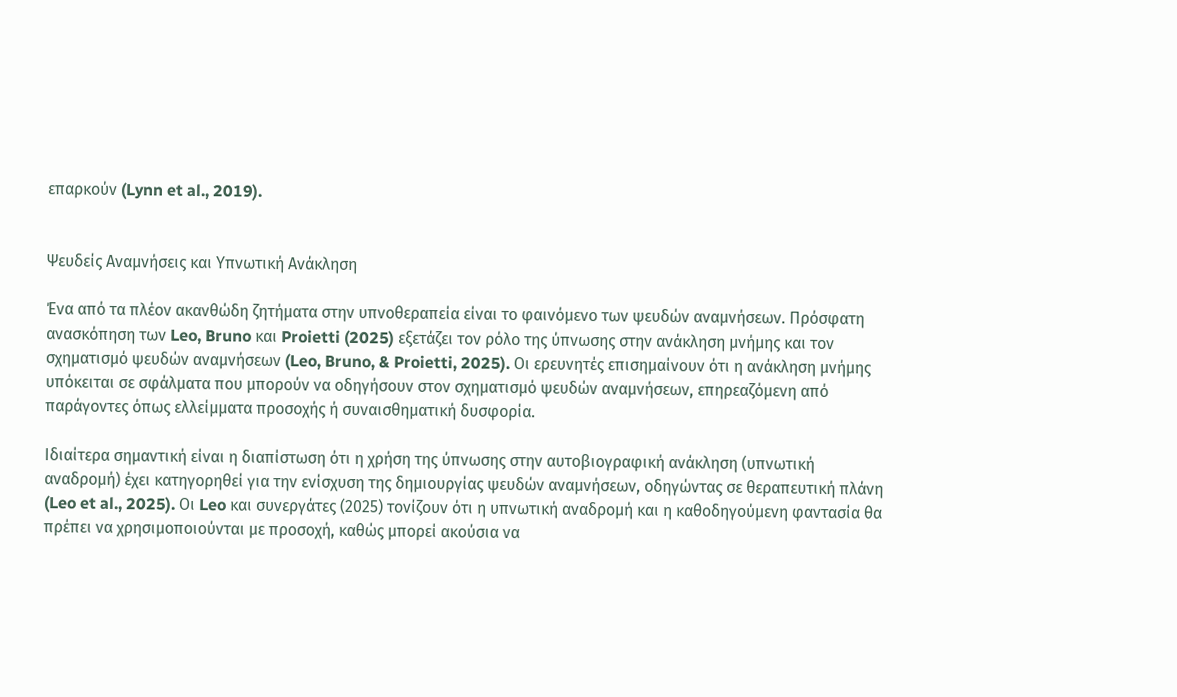επαρκούν (Lynn et al., 2019).


Ψευδείς Αναμνήσεις και Υπνωτική Ανάκληση

Ένα από τα πλέον ακανθώδη ζητήματα στην υπνοθεραπεία είναι το φαινόμενο των ψευδών αναμνήσεων. Πρόσφατη ανασκόπηση των Leo, Bruno και Proietti (2025) εξετάζει τον ρόλο της ύπνωσης στην ανάκληση μνήμης και τον σχηματισμό ψευδών αναμνήσεων (Leo, Bruno, & Proietti, 2025). Οι ερευνητές επισημαίνουν ότι η ανάκληση μνήμης υπόκειται σε σφάλματα που μπορούν να οδηγήσουν στον σχηματισμό ψευδών αναμνήσεων, επηρεαζόμενη από παράγοντες όπως ελλείμματα προσοχής ή συναισθηματική δυσφορία.

Ιδιαίτερα σημαντική είναι η διαπίστωση ότι η χρήση της ύπνωσης στην αυτοβιογραφική ανάκληση (υπνωτική αναδρομή) έχει κατηγορηθεί για την ενίσχυση της δημιουργίας ψευδών αναμνήσεων, οδηγώντας σε θεραπευτική πλάνη (Leo et al., 2025). Οι Leo και συνεργάτες (2025) τονίζουν ότι η υπνωτική αναδρομή και η καθοδηγούμενη φαντασία θα πρέπει να χρησιμοποιούνται με προσοχή, καθώς μπορεί ακούσια να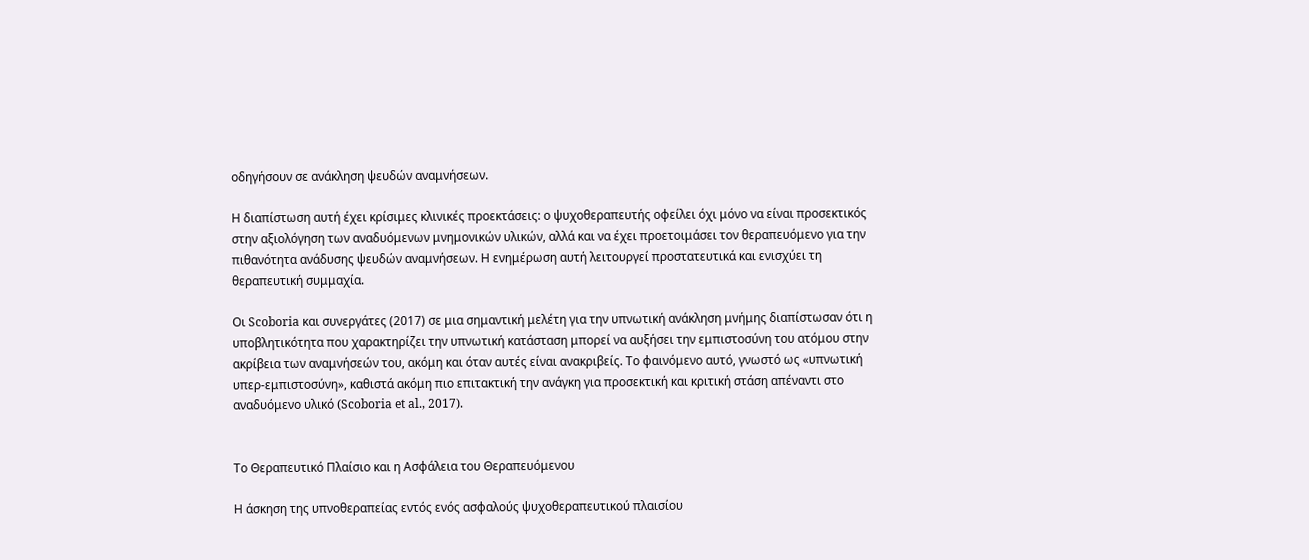οδηγήσουν σε ανάκληση ψευδών αναμνήσεων.

Η διαπίστωση αυτή έχει κρίσιμες κλινικές προεκτάσεις: ο ψυχοθεραπευτής οφείλει όχι μόνο να είναι προσεκτικός στην αξιολόγηση των αναδυόμενων μνημονικών υλικών, αλλά και να έχει προετοιμάσει τον θεραπευόμενο για την πιθανότητα ανάδυσης ψευδών αναμνήσεων. Η ενημέρωση αυτή λειτουργεί προστατευτικά και ενισχύει τη θεραπευτική συμμαχία.

Οι Scoboria και συνεργάτες (2017) σε μια σημαντική μελέτη για την υπνωτική ανάκληση μνήμης διαπίστωσαν ότι η υποβλητικότητα που χαρακτηρίζει την υπνωτική κατάσταση μπορεί να αυξήσει την εμπιστοσύνη του ατόμου στην ακρίβεια των αναμνήσεών του, ακόμη και όταν αυτές είναι ανακριβείς. Το φαινόμενο αυτό, γνωστό ως «υπνωτική υπερ-εμπιστοσύνη», καθιστά ακόμη πιο επιτακτική την ανάγκη για προσεκτική και κριτική στάση απέναντι στο αναδυόμενο υλικό (Scoboria et al., 2017).


Το Θεραπευτικό Πλαίσιο και η Ασφάλεια του Θεραπευόμενου

Η άσκηση της υπνοθεραπείας εντός ενός ασφαλούς ψυχοθεραπευτικού πλαισίου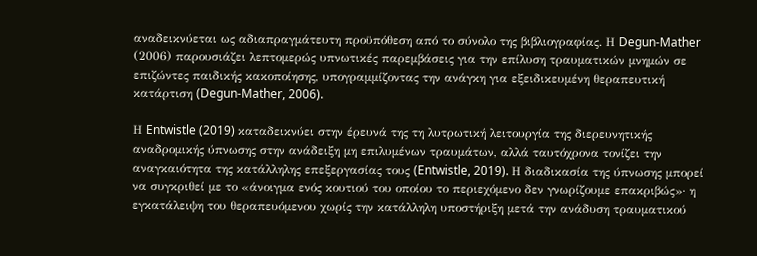αναδεικνύεται ως αδιαπραγμάτευτη προϋπόθεση από το σύνολο της βιβλιογραφίας. Η Degun-Mather (2006) παρουσιάζει λεπτομερώς υπνωτικές παρεμβάσεις για την επίλυση τραυματικών μνημών σε επιζώντες παιδικής κακοποίησης, υπογραμμίζοντας την ανάγκη για εξειδικευμένη θεραπευτική κατάρτιση (Degun-Mather, 2006).

Η Entwistle (2019) καταδεικνύει στην έρευνά της τη λυτρωτική λειτουργία της διερευνητικής αναδρομικής ύπνωσης στην ανάδειξη μη επιλυμένων τραυμάτων, αλλά ταυτόχρονα τονίζει την αναγκαιότητα της κατάλληλης επεξεργασίας τους (Entwistle, 2019). Η διαδικασία της ύπνωσης μπορεί να συγκριθεί με το «άνοιγμα ενός κουτιού του οποίου το περιεχόμενο δεν γνωρίζουμε επακριβώς»· η εγκατάλειψη του θεραπευόμενου χωρίς την κατάλληλη υποστήριξη μετά την ανάδυση τραυματικού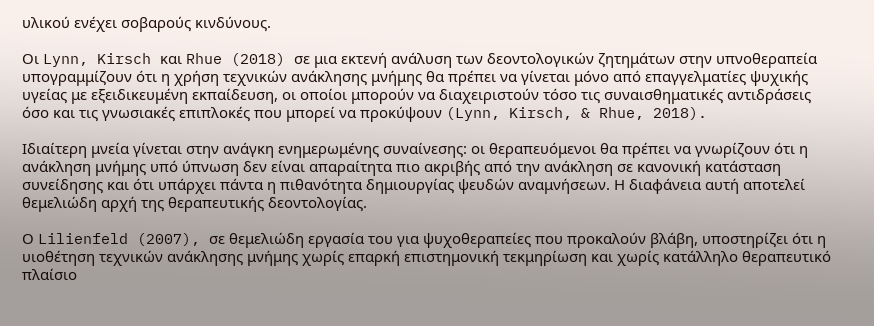υλικού ενέχει σοβαρούς κινδύνους.

Οι Lynn, Kirsch και Rhue (2018) σε μια εκτενή ανάλυση των δεοντολογικών ζητημάτων στην υπνοθεραπεία υπογραμμίζουν ότι η χρήση τεχνικών ανάκλησης μνήμης θα πρέπει να γίνεται μόνο από επαγγελματίες ψυχικής υγείας με εξειδικευμένη εκπαίδευση, οι οποίοι μπορούν να διαχειριστούν τόσο τις συναισθηματικές αντιδράσεις όσο και τις γνωσιακές επιπλοκές που μπορεί να προκύψουν (Lynn, Kirsch, & Rhue, 2018).

Ιδιαίτερη μνεία γίνεται στην ανάγκη ενημερωμένης συναίνεσης: οι θεραπευόμενοι θα πρέπει να γνωρίζουν ότι η ανάκληση μνήμης υπό ύπνωση δεν είναι απαραίτητα πιο ακριβής από την ανάκληση σε κανονική κατάσταση συνείδησης και ότι υπάρχει πάντα η πιθανότητα δημιουργίας ψευδών αναμνήσεων. Η διαφάνεια αυτή αποτελεί θεμελιώδη αρχή της θεραπευτικής δεοντολογίας.

Ο Lilienfeld (2007), σε θεμελιώδη εργασία του για ψυχοθεραπείες που προκαλούν βλάβη, υποστηρίζει ότι η υιοθέτηση τεχνικών ανάκλησης μνήμης χωρίς επαρκή επιστημονική τεκμηρίωση και χωρίς κατάλληλο θεραπευτικό πλαίσιο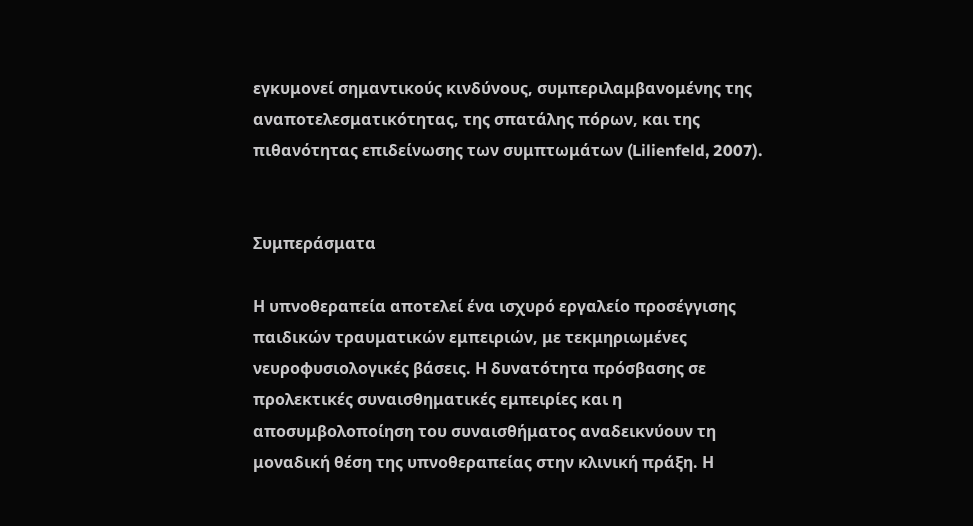εγκυμονεί σημαντικούς κινδύνους, συμπεριλαμβανομένης της αναποτελεσματικότητας, της σπατάλης πόρων, και της πιθανότητας επιδείνωσης των συμπτωμάτων (Lilienfeld, 2007).


Συμπεράσματα

Η υπνοθεραπεία αποτελεί ένα ισχυρό εργαλείο προσέγγισης παιδικών τραυματικών εμπειριών, με τεκμηριωμένες νευροφυσιολογικές βάσεις. Η δυνατότητα πρόσβασης σε προλεκτικές συναισθηματικές εμπειρίες και η αποσυμβολοποίηση του συναισθήματος αναδεικνύουν τη μοναδική θέση της υπνοθεραπείας στην κλινική πράξη. Η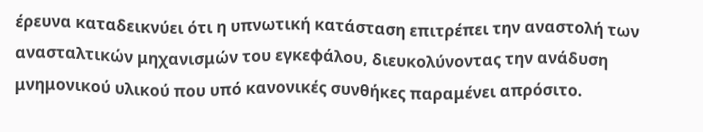έρευνα καταδεικνύει ότι η υπνωτική κατάσταση επιτρέπει την αναστολή των ανασταλτικών μηχανισμών του εγκεφάλου, διευκολύνοντας την ανάδυση μνημονικού υλικού που υπό κανονικές συνθήκες παραμένει απρόσιτο.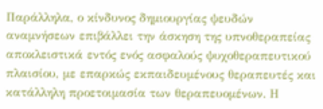Παράλληλα, ο κίνδυνος δημιουργίας ψευδών αναμνήσεων επιβάλλει την άσκηση της υπνοθεραπείας αποκλειστικά εντός ενός ασφαλούς ψυχοθεραπευτικού πλαισίου, με επαρκώς εκπαιδευμένους θεραπευτές και κατάλληλη προετοιμασία των θεραπευομένων. Η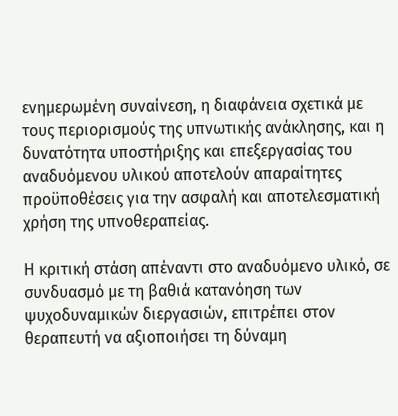ενημερωμένη συναίνεση, η διαφάνεια σχετικά με τους περιορισμούς της υπνωτικής ανάκλησης, και η δυνατότητα υποστήριξης και επεξεργασίας του αναδυόμενου υλικού αποτελούν απαραίτητες προϋποθέσεις για την ασφαλή και αποτελεσματική χρήση της υπνοθεραπείας.

Η κριτική στάση απέναντι στο αναδυόμενο υλικό, σε συνδυασμό με τη βαθιά κατανόηση των ψυχοδυναμικών διεργασιών, επιτρέπει στον θεραπευτή να αξιοποιήσει τη δύναμη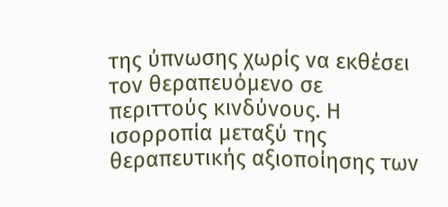της ύπνωσης χωρίς να εκθέσει τον θεραπευόμενο σε περιττούς κινδύνους. Η ισορροπία μεταξύ της θεραπευτικής αξιοποίησης των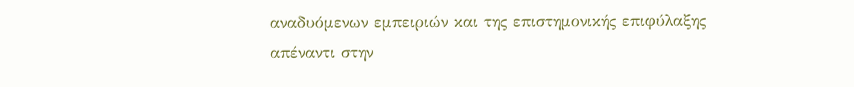αναδυόμενων εμπειριών και της επιστημονικής επιφύλαξης απέναντι στην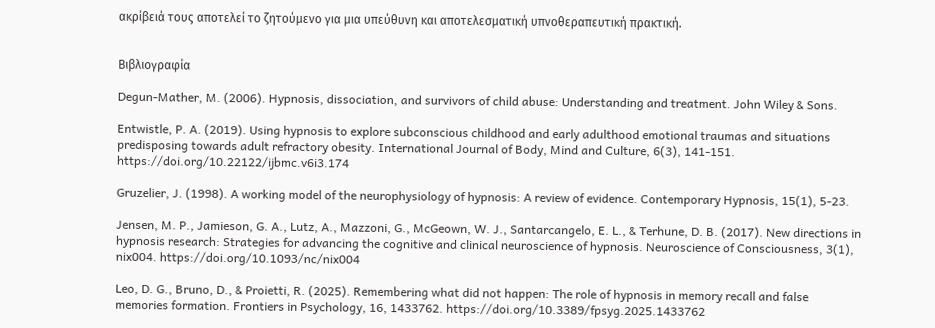ακρίβειά τους αποτελεί το ζητούμενο για μια υπεύθυνη και αποτελεσματική υπνοθεραπευτική πρακτική.


Βιβλιογραφία

Degun-Mather, M. (2006). Hypnosis, dissociation, and survivors of child abuse: Understanding and treatment. John Wiley & Sons.

Entwistle, P. A. (2019). Using hypnosis to explore subconscious childhood and early adulthood emotional traumas and situations predisposing towards adult refractory obesity. International Journal of Body, Mind and Culture, 6(3), 141-151. https://doi.org/10.22122/ijbmc.v6i3.174

Gruzelier, J. (1998). A working model of the neurophysiology of hypnosis: A review of evidence. Contemporary Hypnosis, 15(1), 5-23.

Jensen, M. P., Jamieson, G. A., Lutz, A., Mazzoni, G., McGeown, W. J., Santarcangelo, E. L., & Terhune, D. B. (2017). New directions in hypnosis research: Strategies for advancing the cognitive and clinical neuroscience of hypnosis. Neuroscience of Consciousness, 3(1), nix004. https://doi.org/10.1093/nc/nix004

Leo, D. G., Bruno, D., & Proietti, R. (2025). Remembering what did not happen: The role of hypnosis in memory recall and false memories formation. Frontiers in Psychology, 16, 1433762. https://doi.org/10.3389/fpsyg.2025.1433762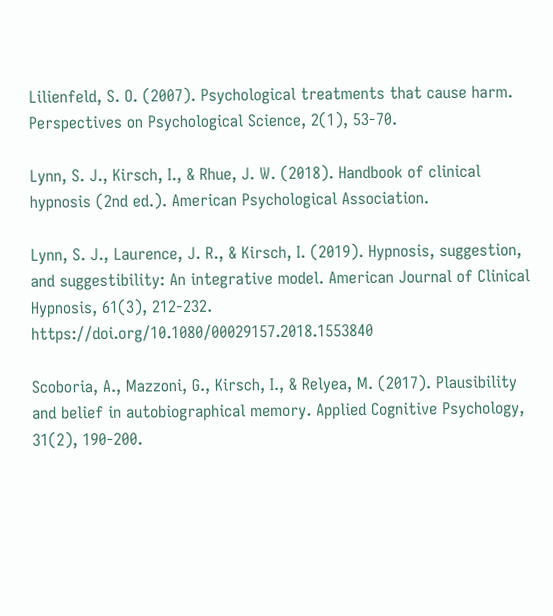Lilienfeld, S. O. (2007). Psychological treatments that cause harm. Perspectives on Psychological Science, 2(1), 53-70.

Lynn, S. J., Kirsch, I., & Rhue, J. W. (2018). Handbook of clinical hypnosis (2nd ed.). American Psychological Association.

Lynn, S. J., Laurence, J. R., & Kirsch, I. (2019). Hypnosis, suggestion, and suggestibility: An integrative model. American Journal of Clinical Hypnosis, 61(3), 212-232. https://doi.org/10.1080/00029157.2018.1553840

Scoboria, A., Mazzoni, G., Kirsch, I., & Relyea, M. (2017). Plausibility and belief in autobiographical memory. Applied Cognitive Psychology, 31(2), 190-200.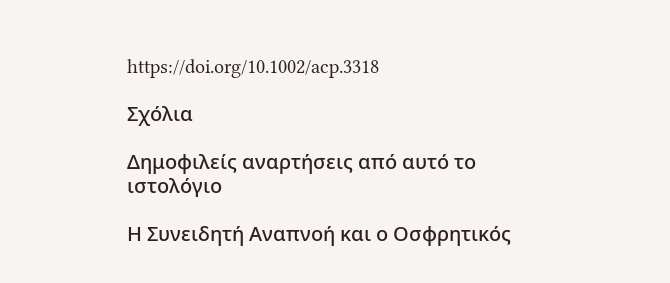https://doi.org/10.1002/acp.3318

Σχόλια

Δημοφιλείς αναρτήσεις από αυτό το ιστολόγιο

Η Συνειδητή Αναπνοή και ο Οσφρητικός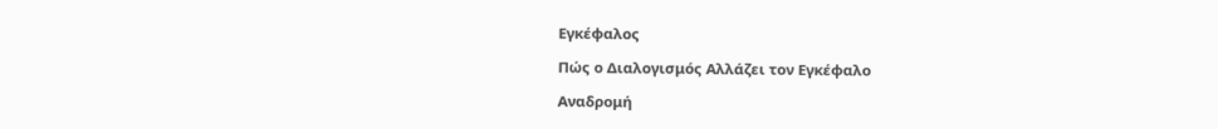Εγκέφαλος

Πώς ο Διαλογισμός Αλλάζει τον Εγκέφαλο

Αναδρομή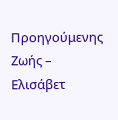Προηγούμενης Ζωής – Ελισάβετ